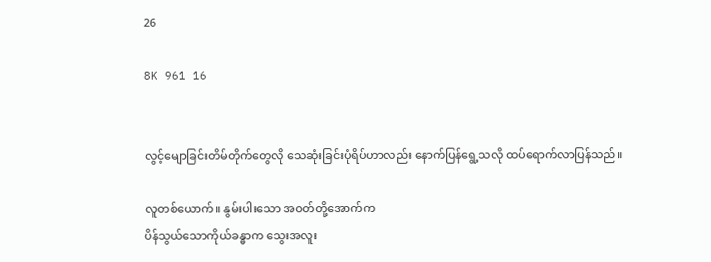26

8K 961 16


လွင့်မျောခြင်းတိမ်တိုက်တွေလို သေဆုံးခြင်းပုံရိပ်ဟာလည်း နောက်ပြန်ရွေ့သလို ထပ်ရောက်လာပြန်သည်။

လူတစ်ယောက်။ နွမ်းပါးသော အဝတ်တို့အောက်က
ပိန်သွယ်သောကိုယ်ခန္ဓာက သွေးအလူး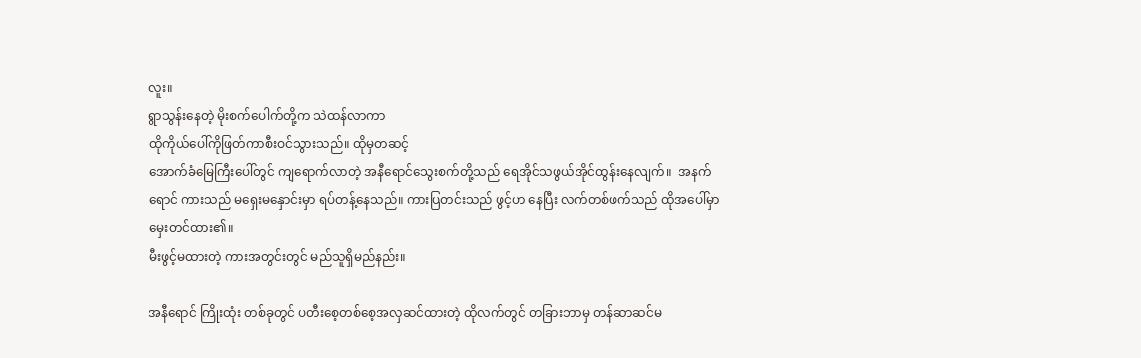လူး။
ရွာသွန်း‌နေတဲ့ မိုးစက်ပေါက်တို့က သဲထန်လာကာ
ထိုကိုယ်ပေါ်ကိုဖြတ်ကာစီးဝင်သွားသည်။ ထိုမှတဆင့်
အောက်ခံမြေကြီးပေါ်တွင် ကျရောက်လာတဲ့ အနီရောင်သွေးစက်တို့သည် ရေအိုင်သဖွယ်အိုင်ထွန်းနေလျက်။  အနက်ရောင် ကားသည် မရှေးမနှောင်းမှာ ရပ်တန့်နေသည်။ ကားပြတင်းသည် ဖွင့်ဟ နေပြီး လက်တစ်ဖက်သည် ထိုအပေါ်မှာ မှေးတင်ထား၏။
မီးဖွင့်မထားတဲ့ ကားအတွင်းတွင် မည်သူရှိမည်နည်း။

အနီရောင် ကြိုးထုံး တစ်ခုတွင် ပတီးစေ့တစ်စေ့အလှဆင်ထားတဲ့ ထိုလက်တွင် တခြားဘာမှ တန်ဆာဆင်မ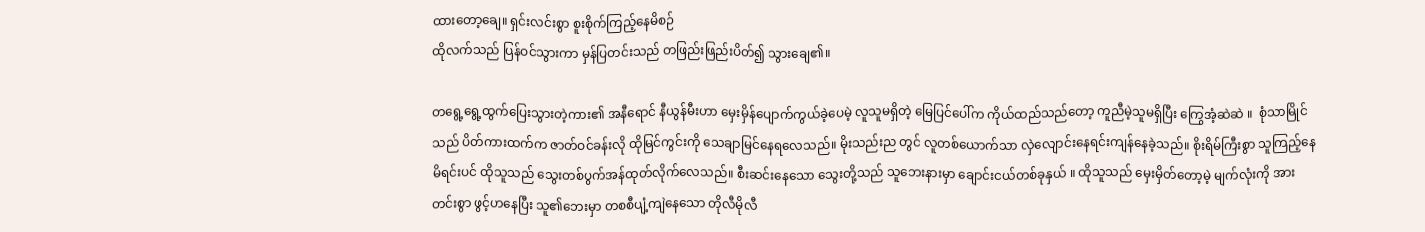ထားတော့ချေ။ ရှင်းလင်းစွာ စူးစိုက်ကြည့်နေမိစဉ်
ထိုလက်သည် ပြန်ဝင်သွားကာ မှန်ပြတင်းသည် တဖြည်းဖြည်းပိတ်၍ သွားချေ၏။

တရွေ့ရွေ့ထွက်ပြေးသွားတဲ့ကား၏ အနီရောင် နီယွန်မီးဟာ မှေးမှိန်ပျောက်ကွယ်ခဲ့ပေမဲ့ လူသူမရှိတဲ့ မြေပြင်ပေါ်က ကိုယ်ထည်သည်တော့ ကူညီမဲ့သူမရှိပြီး ကြွေအံ့ဆဲဆဲ ။  စုံသာမြိုင်သည် ပိတ်ကားထက်က ဇာတ်ဝင်ခန်းလို ထိုမြင်ကွင်းကို သေချာမြင်နေရလေသည်။ မိုးသည်းည တွင် လူတစ်ယောက်သာ လှဲလျောင်းနေရင်းကျန်နေခဲ့သည်။ စိုးရိမ်ကြီးစွာ သူကြည့်နေမိရင်းပင် ထိုသူသည် သွေးတစ်ပွက်အန်ထုတ်လိုက်လေသည်။ စီးဆင်းနေသော သွေးတို့သည် သူဘေးနားမှာ ချောင်းငယ်တစ်ခုနှယ် ။ ထိုသူသည် မှေးမှိတ်တော့မဲ့ မျက်လုံးကို အားတင်းစွာ ဖွင့်ဟနေပြီး သူ၏ဘေးမှာ တစစီပျံ့ကျဲနေသော တိုလီမိုလီ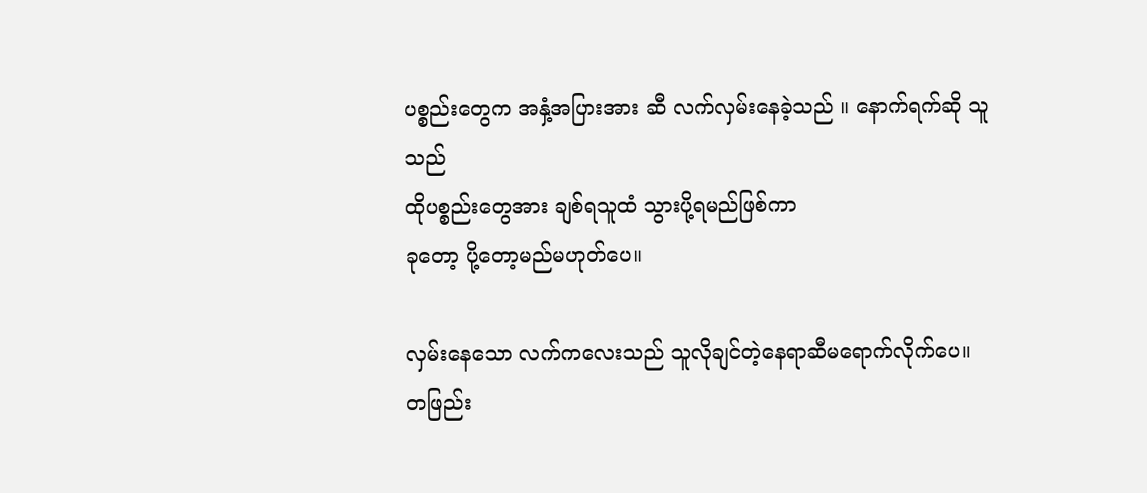ပစ္စည်းတွေက အနှံ့အပြားအား ဆီ လက်လှမ်းနေခဲ့သည် ‌။ နောက်ရက်ဆို သူသည်
ထိုပစ္စည်းတွေအား ချစ်ရသူထံ သွားပို့ရမည်ဖြစ်ကာ
ခုတော့ ပို့တော့မည်မဟုတ်ပေ။

လှမ်းနေသော လက်ကလေးသည် သူလိုချင်တဲ့နေရာဆီမရောက်လိုက်ပေ။
တဖြည်း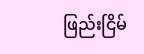ဖြည်းငြိမ်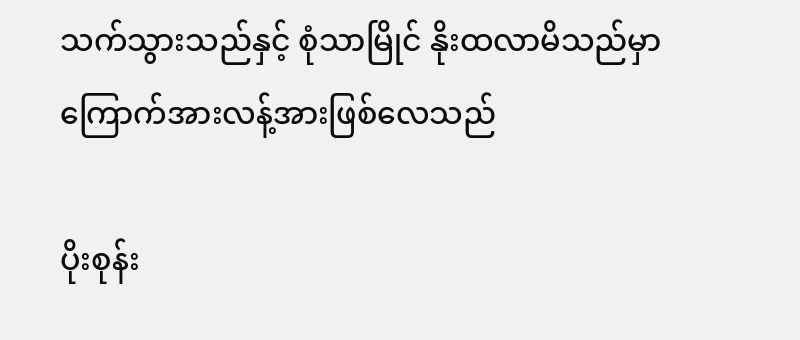သက်သွားသည်နှင့် စုံသာမြိုင် နိုးထလာမိသည်မှာ ကြောက်အားလန့်အားဖြစ်လေသည်

ပိုးစုန်း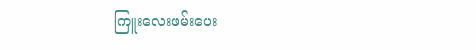ကြူးလေးဖမ်းပေး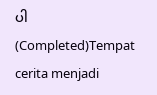ပါ(Completed)Tempat cerita menjadi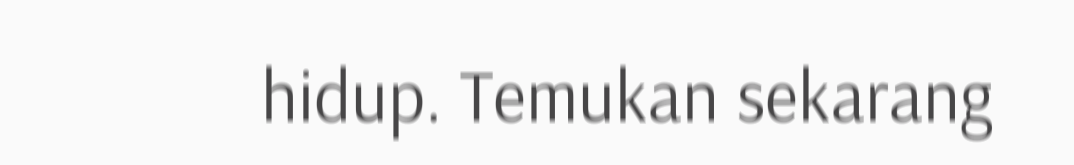hidup. Temukan sekarang